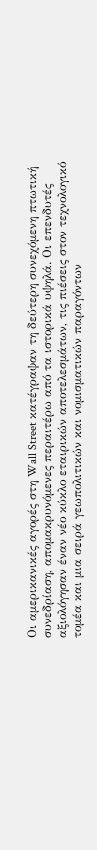Οι αμερικανικές αγορές στη Wall Street κατέγραψαν τη δεύτερη συνεχόμενη πτωτική συνεδρίαση, απομακρυνόμενες περαιτέρω από τα ιστορικά υψηλά. Οι επενδυτές αξιολόγησαν έναν νέο κύκλο εταιρικών αποτελεσμάτων, τις πιέσεις στον τεχνολογικό τομέα και μια σειρά γεωπολιτικών και νομισματικών παραγόντων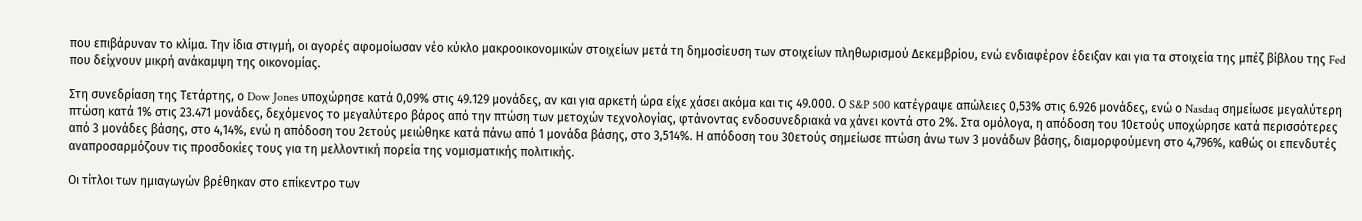που επιβάρυναν το κλίμα. Την ίδια στιγμή, οι αγορές αφομοίωσαν νέο κύκλο μακροοικονομικών στοιχείων μετά τη δημοσίευση των στοιχείων πληθωρισμού Δεκεμβρίου, ενώ ενδιαφέρον έδειξαν και για τα στοιχεία της μπέζ βίβλου της Fed που δείχνουν μικρή ανάκαμψη της οικονομίας.

Στη συνεδρίαση της Τετάρτης, ο Dow Jones υποχώρησε κατά 0,09% στις 49.129 μονάδες, αν και για αρκετή ώρα είχε χάσει ακόμα και τις 49.000. Ο S&P 500 κατέγραψε απώλειες 0,53% στις 6.926 μονάδες, ενώ ο Nasdaq σημείωσε μεγαλύτερη πτώση κατά 1% στις 23.471 μονάδες, δεχόμενος το μεγαλύτερο βάρος από την πτώση των μετοχών τεχνολογίας, φτάνοντας ενδοσυνεδριακά να χάνει κοντά στο 2%. Στα ομόλογα, η απόδοση του 10ετούς υποχώρησε κατά περισσότερες από 3 μονάδες βάσης, στο 4,14%, ενώ η απόδοση του 2ετούς μειώθηκε κατά πάνω από 1 μονάδα βάσης, στο 3,514%. Η απόδοση του 30ετούς σημείωσε πτώση άνω των 3 μονάδων βάσης, διαμορφούμενη στο 4,796%, καθώς οι επενδυτές αναπροσαρμόζουν τις προσδοκίες τους για τη μελλοντική πορεία της νομισματικής πολιτικής.

Οι τίτλοι των ημιαγωγών βρέθηκαν στο επίκεντρο των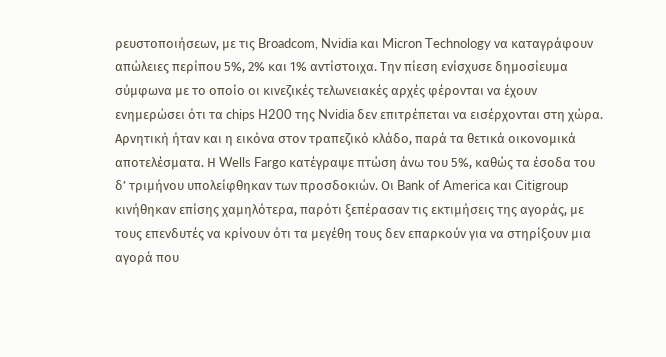ρευστοποιήσεων, με τις Broadcom, Nvidia και Micron Technology να καταγράφουν απώλειες περίπου 5%, 2% και 1% αντίστοιχα. Την πίεση ενίσχυσε δημοσίευμα σύμφωνα με το οποίο οι κινεζικές τελωνειακές αρχές φέρονται να έχουν ενημερώσει ότι τα chips H200 της Nvidia δεν επιτρέπεται να εισέρχονται στη χώρα. Αρνητική ήταν και η εικόνα στον τραπεζικό κλάδο, παρά τα θετικά οικονομικά αποτελέσματα. Η Wells Fargo κατέγραψε πτώση άνω του 5%, καθώς τα έσοδα του δ’ τριμήνου υπολείφθηκαν των προσδοκιών. Οι Bank of America και Citigroup κινήθηκαν επίσης χαμηλότερα, παρότι ξεπέρασαν τις εκτιμήσεις της αγοράς, με τους επενδυτές να κρίνουν ότι τα μεγέθη τους δεν επαρκούν για να στηρίξουν μια αγορά που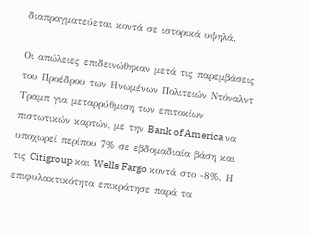διαπραγματεύεται κοντά σε ιστορικά υψηλά.

Οι απώλειες επιδεινώθηκαν μετά τις παρεμβάσεις του Προέδρου των Ηνωμένων Πολιτειών Ντόναλντ Τραμπ για μεταρρύθμιση των επιτοκίων πιστωτικών καρτών, με την Bank of America να υποχωρεί περίπου 7% σε εβδομαδιαία βάση και τις Citigroup και Wells Fargo κοντά στο -8%. Η επιφυλακτικότητα επικράτησε παρά τα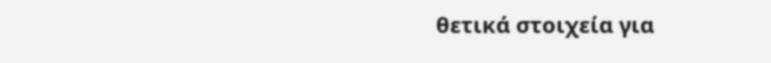θετικά στοιχεία για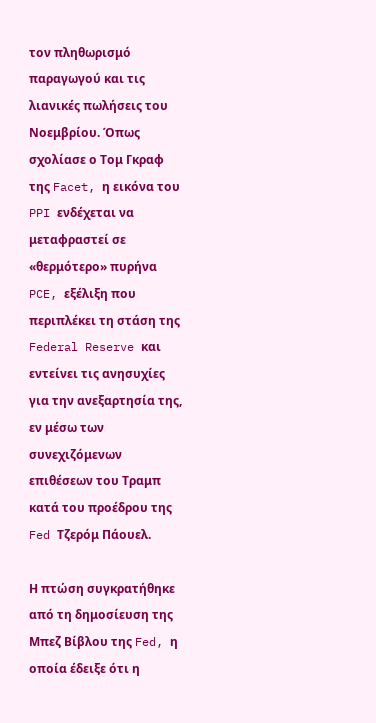τον πληθωρισμό παραγωγού και τις λιανικές πωλήσεις του Νοεμβρίου. Όπως σχολίασε ο Τομ Γκραφ της Facet, η εικόνα του PPI ενδέχεται να μεταφραστεί σε «θερμότερο» πυρήνα PCE, εξέλιξη που περιπλέκει τη στάση της Federal Reserve και εντείνει τις ανησυχίες για την ανεξαρτησία της, εν μέσω των συνεχιζόμενων επιθέσεων του Τραμπ κατά του προέδρου της Fed Τζερόμ Πάουελ.

Η πτώση συγκρατήθηκε από τη δημοσίευση της Μπεζ Βίβλου της Fed, η οποία έδειξε ότι η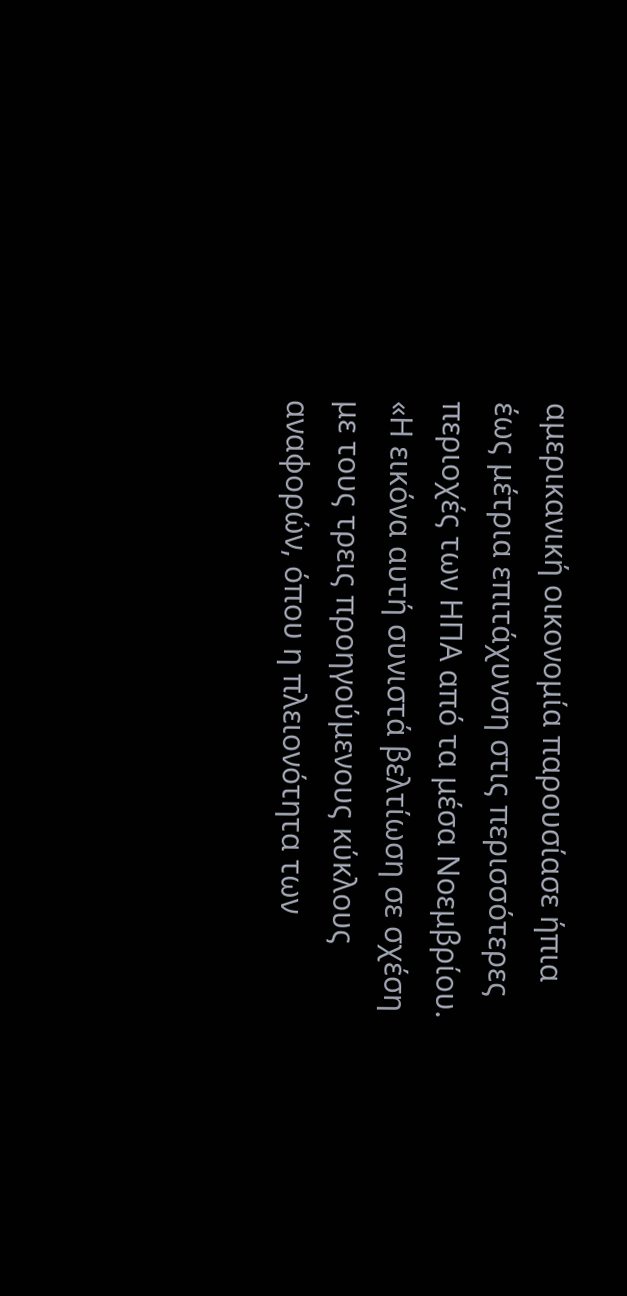αμερικανική οικονομία παρουσίασε ήπια έως μέτρια επιτάχυνση στις περισσότερες περιοχές των ΗΠΑ από τα μέσα Νοεμβρίου. «Η εικόνα αυτή συνιστά βελτίωση σε σχέση με τους τρεις προηγούμενους κύκλους αναφορών, όπου η πλειονότητα των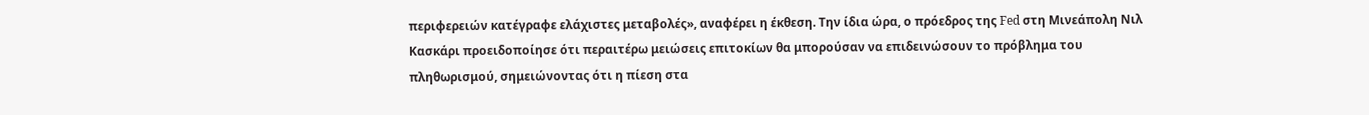περιφερειών κατέγραφε ελάχιστες μεταβολές», αναφέρει η έκθεση. Την ίδια ώρα, ο πρόεδρος της Fed στη Μινεάπολη Νιλ Κασκάρι προειδοποίησε ότι περαιτέρω μειώσεις επιτοκίων θα μπορούσαν να επιδεινώσουν το πρόβλημα του πληθωρισμού, σημειώνοντας ότι η πίεση στα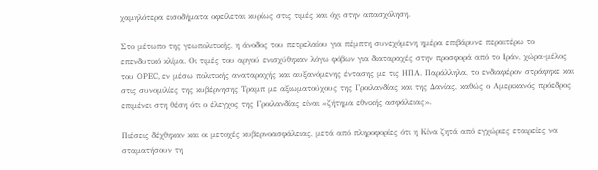χαμηλότερα εισοδήματα οφείλεται κυρίως στις τιμές και όχι στην απασχόληση.

Στο μέτωπο της γεωπολιτικής, η άνοδος του πετρελαίου για πέμπτη συνεχόμενη ημέρα επιβάρυνε περαιτέρω το επενδυτικό κλίμα. Οι τιμές του αργού ενισχύθηκαν λόγω φόβων για διαταραχές στην προσφορά από το Ιράν, χώρα-μέλος του OPEC, εν μέσω πολιτικής αναταραχής και αυξανόμενης έντασης με τις ΗΠΑ. Παράλληλα, το ενδιαφέρον στράφηκε και στις συνομιλίες της κυβέρνησης Τραμπ με αξιωματούχους της Γροιλανδίας και της Δανίας, καθώς ο Αμερικανός πρόεδρος επιμένει στη θέση ότι ο έλεγχος της Γροιλανδίας είναι «ζήτημα εθνικής ασφάλειας».

Πιέσεις δέχθηκαν και οι μετοχές κυβερνοασφάλειας, μετά από πληροφορίες ότι η Κίνα ζητά από εγχώριες εταιρείες να σταματήσουν τη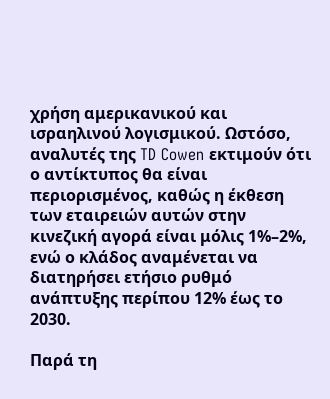χρήση αμερικανικού και ισραηλινού λογισμικού. Ωστόσο, αναλυτές της TD Cowen εκτιμούν ότι ο αντίκτυπος θα είναι περιορισμένος, καθώς η έκθεση των εταιρειών αυτών στην κινεζική αγορά είναι μόλις 1%–2%, ενώ ο κλάδος αναμένεται να διατηρήσει ετήσιο ρυθμό ανάπτυξης περίπου 12% έως το 2030.

Παρά τη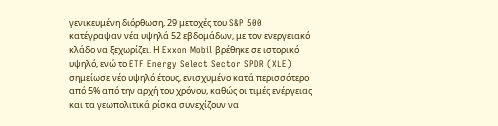γενικευμένη διόρθωση, 29 μετοχές του S&P 500 κατέγραψαν νέα υψηλά 52 εβδομάδων, με τον ενεργειακό κλάδο να ξεχωρίζει. Η Exxon Mobil βρέθηκε σε ιστορικό υψηλό, ενώ το ETF Energy Select Sector SPDR (XLE) σημείωσε νέο υψηλό έτους, ενισχυμένο κατά περισσότερο από 5% από την αρχή του χρόνου, καθώς οι τιμές ενέργειας και τα γεωπολιτικά ρίσκα συνεχίζουν να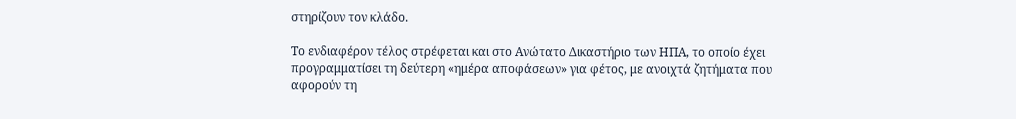στηρίζουν τον κλάδο.

Το ενδιαφέρον τέλος στρέφεται και στο Ανώτατο Δικαστήριο των ΗΠΑ, το οποίο έχει προγραμματίσει τη δεύτερη «ημέρα αποφάσεων» για φέτος, με ανοιχτά ζητήματα που αφορούν τη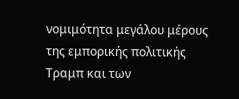νομιμότητα μεγάλου μέρους της εμπορικής πολιτικής Τραμπ και των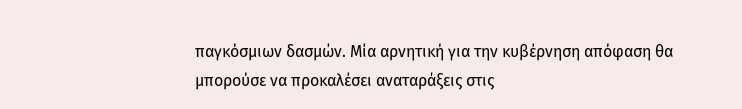παγκόσμιων δασμών. Μία αρνητική για την κυβέρνηση απόφαση θα μπορούσε να προκαλέσει αναταράξεις στις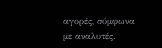αγορές, σύμφωνα με αναλυτές.